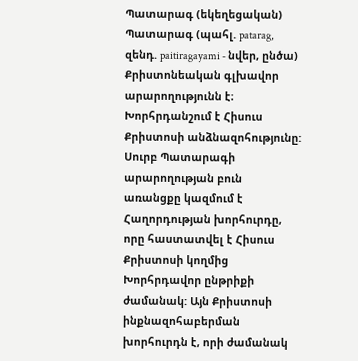Պատարագ (եկեղեցական)
Պատարագ (պահլ. patarag, զենդ. paitiragayami - նվեր, ընծա) Քրիստոնեական գլխավոր արարողությունն է։ Խորհրդանշում է Հիսուս Քրիստոսի անձնազոհությունը:
Սուրբ Պատարագի արարողության բուն առանցքը կազմում է Հաղորդության խորհուրդը, որը հաստատվել է Հիսուս Քրիստոսի կողմից Խորհրդավոր ընթրիքի ժամանակ: Այն Քրիստոսի ինքնազոհաբերման խորհուրդն է, որի ժամանակ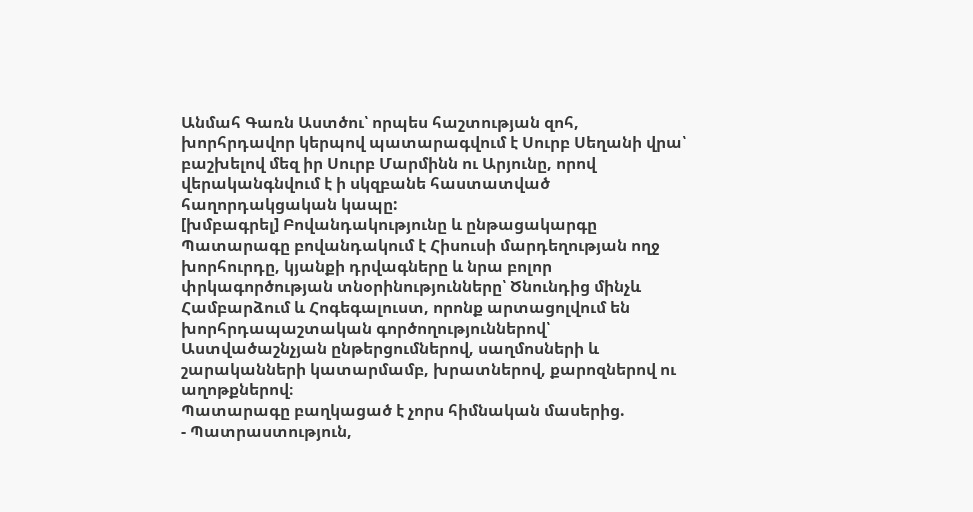Անմահ Գառն Աստծու՝ որպես հաշտության զոհ, խորհրդավոր կերպով պատարագվում է Սուրբ Սեղանի վրա՝ բաշխելով մեզ իր Սուրբ Մարմինն ու Արյունը, որով վերականգնվում է ի սկզբանե հաստատված հաղորդակցական կապը:
[խմբագրել] Բովանդակությունը և ընթացակարգը
Պատարագը բովանդակում է Հիսուսի մարդեղության ողջ խորհուրդը, կյանքի դրվագները և նրա բոլոր փրկագործության տնօրինությունները՝ Ծնունդից մինչև Համբարձում և Հոգեգալուստ, որոնք արտացոլվում են խորհրդապաշտական գործողություններով՝ Աստվածաշնչյան ընթերցումներով, սաղմոսների և շարականների կատարմամբ, խրատներով, քարոզներով ու աղոթքներով։
Պատարագը բաղկացած է չորս հիմնական մասերից.
- Պատրաստություն,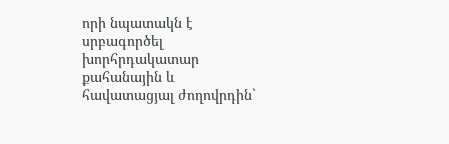որի նպատակն է սրբագործել խորհրդակատար քահանային և հավատացյալ ժողովրդին`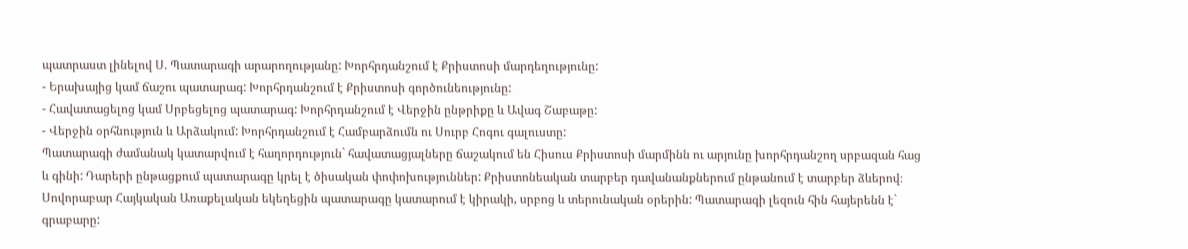պատրաստ լինելով Ս. Պատարագի արարողությանը: Խորհրդանշում է Քրիստոսի մարդեղությունը:
- Երախայից կամ ճաշու պատարագ: Խորհրդանշում է Քրիստոսի գործունեությունը:
- Հավատացելոց կամ Սրբեցելոց պատարագ: Խորհրդանշում է Վերջին ընթրիքը և Ավագ Շաբաթը:
- Վերջին օրհնություն և Արձակում: Խորհրդանշում է Համբարձումն ու Սուրբ Հոգու գալուստը:
Պատարագի ժամանակ կատարվում է հաղորդություն` հավատացյալները ճաշակում են Հիսուս Քրիստոսի մարմինն ու արյունը խորհրդանշող սրբազան հաց և գինի: Դարերի ընթացքում պատարագը կրել է ծիսական փոփոխություններ: Քրիստոնեական տարբեր դավանանքներում ընթանում է տարբեր ձևերով։ Սովորաբար Հայկական Առաքելական եկեղեցին պատարագը կատարում է կիրակի, սրբոց և տերունական օրերին: Պատարագի լեզուն հին հայերենն է` գրաբարը: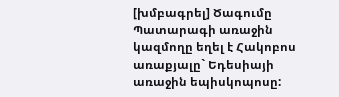[խմբագրել] Ծագումը
Պատարագի առաջին կազմողը եղել է Հակոբոս առաքյալը` Եդեսիայի առաջին եպիսկոպոսը: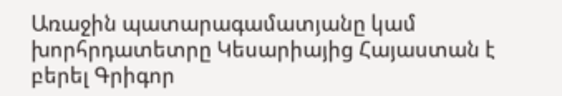Առաջին պատարագամատյանը կամ խորհրդատետրը Կեսարիայից Հայաստան է բերել Գրիգոր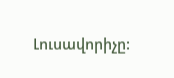Լուսավորիչը: